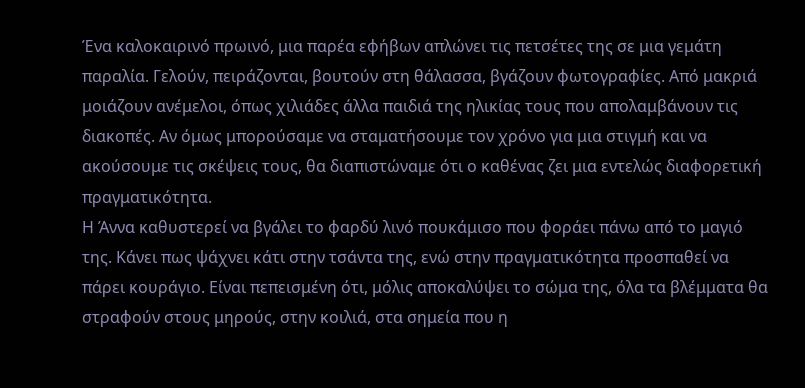Ένα καλοκαιρινό πρωινό, μια παρέα εφήβων απλώνει τις πετσέτες της σε μια γεμάτη παραλία. Γελούν, πειράζονται, βουτούν στη θάλασσα, βγάζουν φωτογραφίες. Από μακριά μοιάζουν ανέμελοι, όπως χιλιάδες άλλα παιδιά της ηλικίας τους που απολαμβάνουν τις διακοπές. Αν όμως μπορούσαμε να σταματήσουμε τον χρόνο για μια στιγμή και να ακούσουμε τις σκέψεις τους, θα διαπιστώναμε ότι ο καθένας ζει μια εντελώς διαφορετική πραγματικότητα.
Η Άννα καθυστερεί να βγάλει το φαρδύ λινό πουκάμισο που φοράει πάνω από το μαγιό της. Κάνει πως ψάχνει κάτι στην τσάντα της, ενώ στην πραγματικότητα προσπαθεί να πάρει κουράγιο. Είναι πεπεισμένη ότι, μόλις αποκαλύψει το σώμα της, όλα τα βλέμματα θα στραφούν στους μηρούς, στην κοιλιά, στα σημεία που η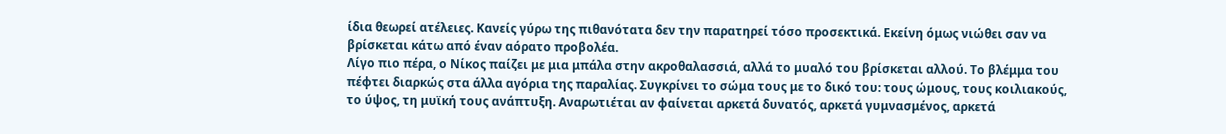ίδια θεωρεί ατέλειες. Κανείς γύρω της πιθανότατα δεν την παρατηρεί τόσο προσεκτικά. Εκείνη όμως νιώθει σαν να βρίσκεται κάτω από έναν αόρατο προβολέα.
Λίγο πιο πέρα, ο Νίκος παίζει με μια μπάλα στην ακροθαλασσιά, αλλά το μυαλό του βρίσκεται αλλού. Το βλέμμα του πέφτει διαρκώς στα άλλα αγόρια της παραλίας. Συγκρίνει το σώμα τους με το δικό του: τους ώμους, τους κοιλιακούς, το ύψος, τη μυϊκή τους ανάπτυξη. Αναρωτιέται αν φαίνεται αρκετά δυνατός, αρκετά γυμνασμένος, αρκετά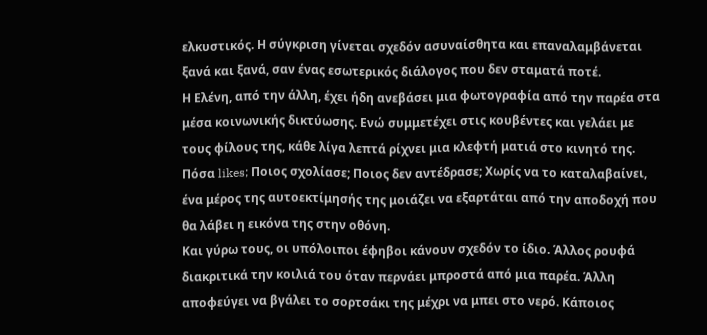ελκυστικός. Η σύγκριση γίνεται σχεδόν ασυναίσθητα και επαναλαμβάνεται ξανά και ξανά, σαν ένας εσωτερικός διάλογος που δεν σταματά ποτέ.
Η Ελένη, από την άλλη, έχει ήδη ανεβάσει μια φωτογραφία από την παρέα στα μέσα κοινωνικής δικτύωσης. Ενώ συμμετέχει στις κουβέντες και γελάει με τους φίλους της, κάθε λίγα λεπτά ρίχνει μια κλεφτή ματιά στο κινητό της. Πόσα likes; Ποιος σχολίασε; Ποιος δεν αντέδρασε; Χωρίς να το καταλαβαίνει, ένα μέρος της αυτοεκτίμησής της μοιάζει να εξαρτάται από την αποδοχή που θα λάβει η εικόνα της στην οθόνη.
Και γύρω τους, οι υπόλοιποι έφηβοι κάνουν σχεδόν το ίδιο. Άλλος ρουφά διακριτικά την κοιλιά του όταν περνάει μπροστά από μια παρέα. Άλλη αποφεύγει να βγάλει το σορτσάκι της μέχρι να μπει στο νερό. Κάποιος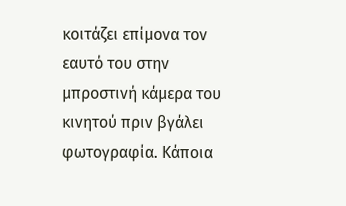κοιτάζει επίμονα τον εαυτό του στην μπροστινή κάμερα του κινητού πριν βγάλει φωτογραφία. Κάποια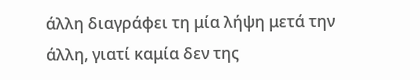άλλη διαγράφει τη μία λήψη μετά την άλλη, γιατί καμία δεν της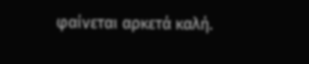φαίνεται αρκετά καλή.